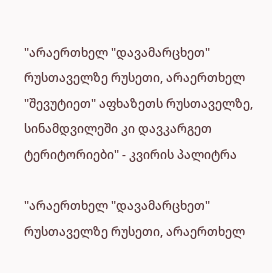"არაერთხელ "დავამარცხეთ" რუსთაველზე რუსეთი, არაერთხელ "შევუტიეთ" აფხაზეთს რუსთაველზე, სინამდვილეში კი დავკარგეთ ტერიტორიები" - კვირის პალიტრა

"არაერთხელ "დავამარცხეთ" რუსთაველზე რუსეთი, არაერთხელ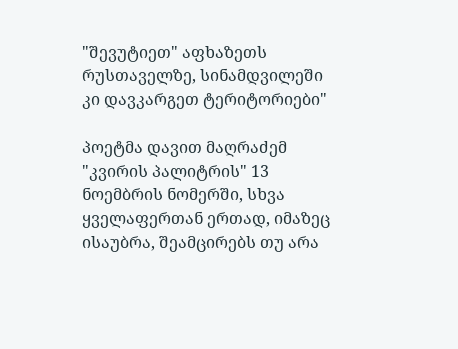"შევუტიეთ" აფხაზეთს რუსთაველზე, სინამდვილეში კი დავკარგეთ ტერიტორიები"

პოეტმა დავით მაღრაძემ "კვირის პალიტრის" 13 ნოემბრის ნომერში, სხვა ყველაფერთან ერთად, იმაზეც ისაუბრა, შეამცირებს თუ არა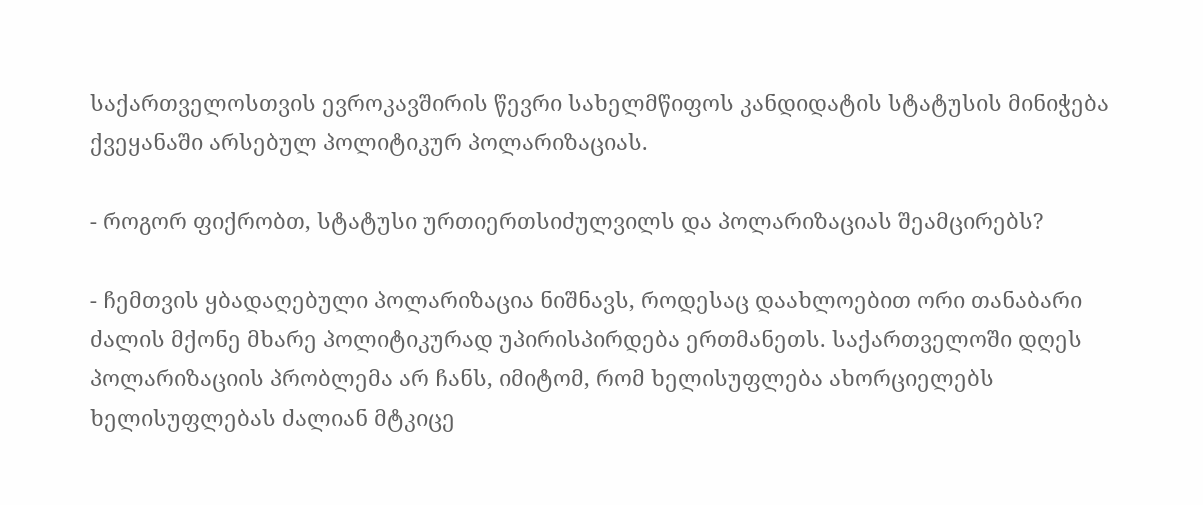საქართველოსთვის ევროკავშირის წევრი სახელმწიფოს კანდიდატის სტატუსის მინიჭება ქვეყანაში არსებულ პოლიტიკურ პოლარიზაციას.

- როგორ ფიქრობთ, სტატუსი ურთიერთსიძულვილს და პოლარიზაციას შეამცირებს?

- ჩემთვის ყბადაღებული პოლარიზაცია ნიშნავს, როდესაც დაახლოებით ორი თანაბარი ძალის მქონე მხარე პოლიტიკურად უპირისპირდება ერთმანეთს. საქართველოში დღეს პოლარიზაციის პრობლემა არ ჩანს, იმიტომ, რომ ხელისუფლება ახორციელებს ხელისუფლებას ძალიან მტკიცე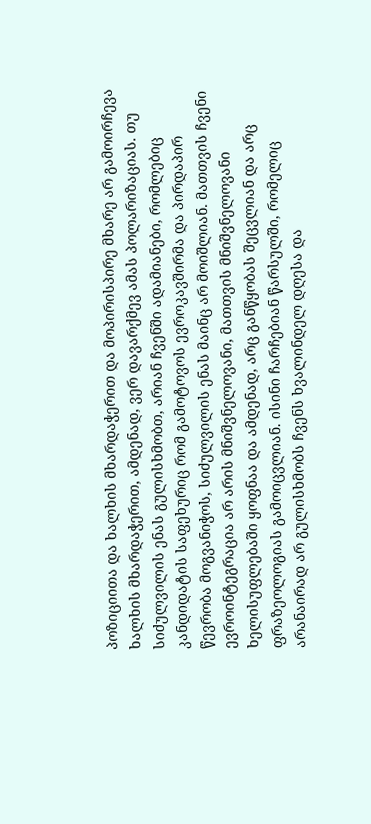პოზიციითა და ხალხის მხარდაჭერით და მოპირისპირე მხარე არ გამოირჩევა ხალხის მხარდაჭერით, ამდენად, ვერ დავარქმევ ამას პოლარიზაციას. თუ სიძულვილის ენას გულისხმობთ, არიან ჩვენში ადამიანები, რომლებიც კანდიდატის საფეხურიც რომ გამოტოვოს ევროკავშირმა და პირდაპირ წევრობა მოგვანიჭოს, სიძულვილის ენას მაინც არ მოიშლიან. მათთვის ჩვენი ევროინტეგრაცია არ არის მნიშვნელოვანი, მათთვის მნიშვნელოვანი ხელისუფლებაში ყოფნაა და ამდენად, არც განწყობას შეცვლიან და არც ფრაზეოლოგიას გამოიცვლიან. ისინი ჩარჩებიან წარსულში, რომელიც არანაირად არ გულისხმობს ჩვენს ხვალინდელ დღესა და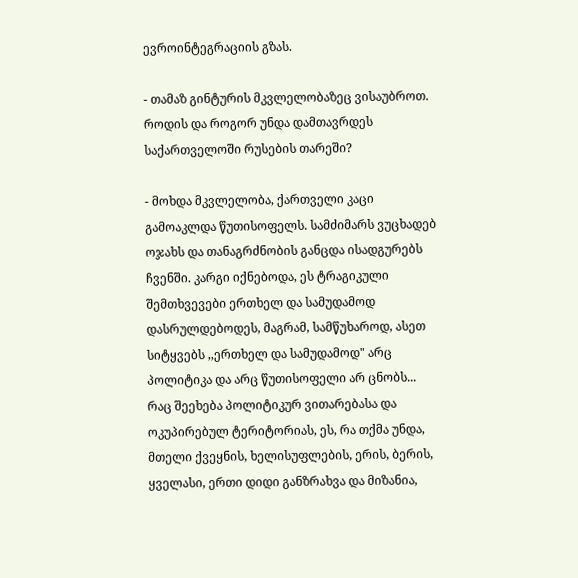ევროინტეგრაციის გზას.

- თამაზ გინტურის მკვლელობაზეც ვისაუბროთ. როდის და როგორ უნდა დამთავრდეს საქართველოში რუსების თარეში?

- მოხდა მკვლელობა, ქართველი კაცი გამოაკლდა წუთისოფელს. სამძიმარს ვუცხადებ ოჯახს და თანაგრძნობის განცდა ისადგურებს ჩვენში. კარგი იქნებოდა, ეს ტრაგიკული შემთხვევები ერთხელ და სამუდამოდ დასრულდებოდეს, მაგრამ, სამწუხაროდ, ასეთ სიტყვებს ,,ერთხელ და სამუდამოდ" არც პოლიტიკა და არც წუთისოფელი არ ცნობს... რაც შეეხება პოლიტიკურ ვითარებასა და ოკუპირებულ ტერიტორიას, ეს, რა თქმა უნდა, მთელი ქვეყნის, ხელისუფლების, ერის, ბერის, ყველასი, ერთი დიდი განზრახვა და მიზანია,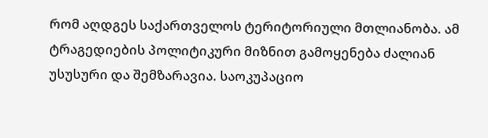რომ აღდგეს საქართველოს ტერიტორიული მთლიანობა. ამ ტრაგედიების პოლიტიკური მიზნით გამოყენება ძალიან უსუსური და შემზარავია. საოკუპაციო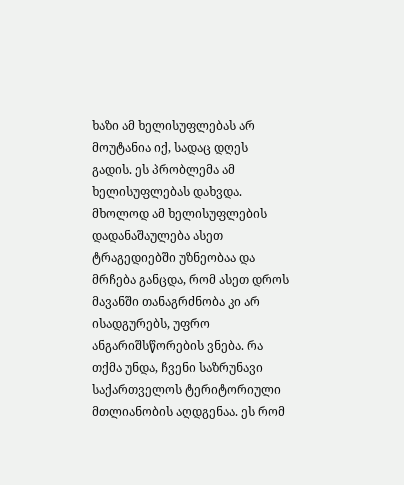ხაზი ამ ხელისუფლებას არ მოუტანია იქ, სადაც დღეს გადის. ეს პრობლემა ამ ხელისუფლებას დახვდა. მხოლოდ ამ ხელისუფლების დადანაშაულება ასეთ ტრაგედიებში უზნეობაა და მრჩება განცდა, რომ ასეთ დროს მავანში თანაგრძნობა კი არ ისადგურებს, უფრო ანგარიშსწორების ვნება. რა თქმა უნდა, ჩვენი საზრუნავი საქართველოს ტერიტორიული მთლიანობის აღდგენაა. ეს რომ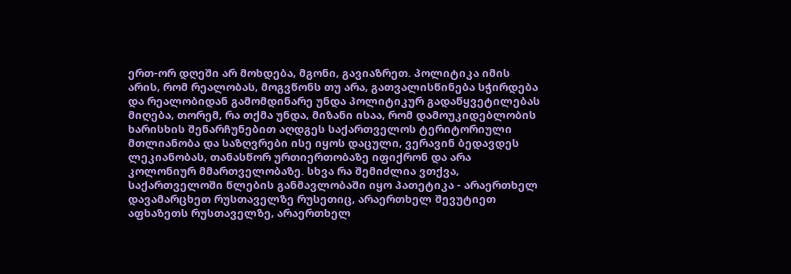ერთ-ორ დღეში არ მოხდება, მგონი, გავიაზრეთ. პოლიტიკა იმის არის, რომ რეალობას, მოგვწონს თუ არა, გათვალისწინება სჭირდება და რეალობიდან გამომდინარე უნდა პოლიტიკურ გადაწყვეტილებას მიღება, თორემ, რა თქმა უნდა, მიზანი ისაა, რომ დამოუკიდებლობის ხარისხის შენარჩუნებით აღდგეს საქართველოს ტერიტორიული მთლიანობა და საზღვრები ისე იყოს დაცული, ვერავინ ბედავდეს ლეკიანობას, თანასწორ ურთიერთობაზე იფიქრონ და არა კოლონიურ მმართველობაზე. სხვა რა შემიძლია ვთქვა, საქართველოში წლების განმავლობაში იყო პათეტიკა - არაერთხელ დავამარცხეთ რუსთაველზე რუსეთიც, არაერთხელ შევუტიეთ აფხაზეთს რუსთაველზე, არაერთხელ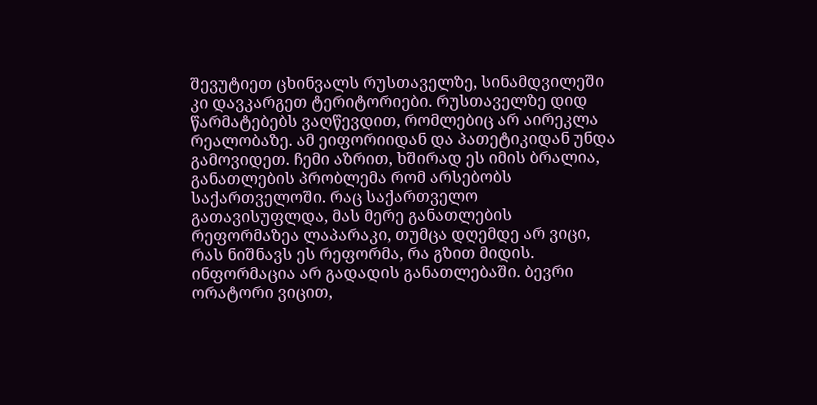შევუტიეთ ცხინვალს რუსთაველზე, სინამდვილეში კი დავკარგეთ ტერიტორიები. რუსთაველზე დიდ წარმატებებს ვაღწევდით, რომლებიც არ აირეკლა რეალობაზე. ამ ეიფორიიდან და პათეტიკიდან უნდა გამოვიდეთ. ჩემი აზრით, ხშირად ეს იმის ბრალია, განათლების პრობლემა რომ არსებობს საქართველოში. რაც საქართველო გათავისუფლდა, მას მერე განათლების რეფორმაზეა ლაპარაკი, თუმცა დღემდე არ ვიცი, რას ნიშნავს ეს რეფორმა, რა გზით მიდის. ინფორმაცია არ გადადის განათლებაში. ბევრი ორატორი ვიცით,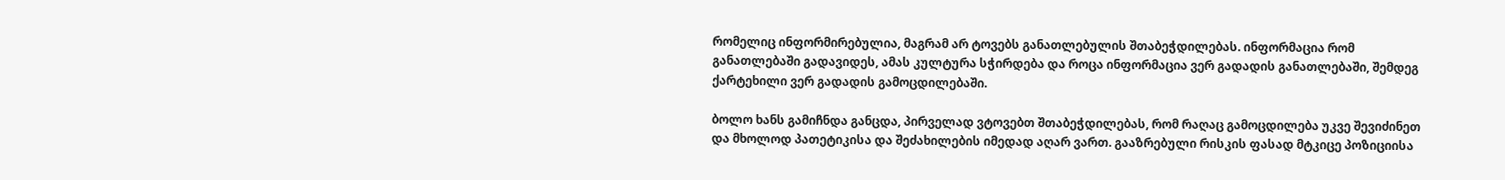რომელიც ინფორმირებულია, მაგრამ არ ტოვებს განათლებულის შთაბეჭდილებას. ინფორმაცია რომ განათლებაში გადავიდეს, ამას კულტურა სჭირდება და როცა ინფორმაცია ვერ გადადის განათლებაში, შემდეგ ქარტეხილი ვერ გადადის გამოცდილებაში.

ბოლო ხანს გამიჩნდა განცდა, პირველად ვტოვებთ შთაბეჭდილებას, რომ რაღაც გამოცდილება უკვე შევიძინეთ და მხოლოდ პათეტიკისა და შეძახილების იმედად აღარ ვართ. გააზრებული რისკის ფასად მტკიცე პოზიციისა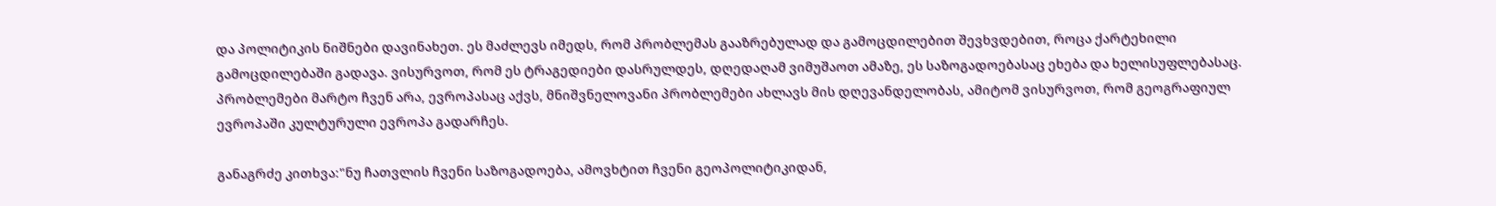და პოლიტიკის ნიშნები დავინახეთ. ეს მაძლევს იმედს, რომ პრობლემას გააზრებულად და გამოცდილებით შევხვდებით, როცა ქარტეხილი გამოცდილებაში გადავა. ვისურვოთ, რომ ეს ტრაგედიები დასრულდეს, დღედაღამ ვიმუშაოთ ამაზე, ეს საზოგადოებასაც ეხება და ხელისუფლებასაც. პრობლემები მარტო ჩვენ არა, ევროპასაც აქვს, მნიშვნელოვანი პრობლემები ახლავს მის დღევანდელობას, ამიტომ ვისურვოთ, რომ გეოგრაფიულ ევროპაში კულტურული ევროპა გადარჩეს.

განაგრძე კითხვა:"ნუ ჩათვლის ჩვენი საზოგადოება, ამოვხტით ჩვენი გეოპოლიტიკიდან,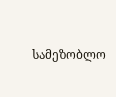სამეზობლო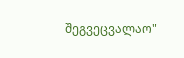შეგვეცვალაო"